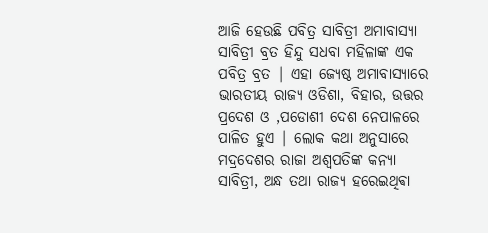ଆଜି ହେଉଛି ପବିତ୍ର ସାବିତ୍ରୀ ଅମାବାସ୍ୟା
ସାବିତ୍ରୀ ବ୍ରତ ହିନ୍ଦୁ ସଧବା ମହିଳାଙ୍କ ଏକ ପବିତ୍ର ବ୍ରତ | ଏହା ଜ୍ୟେଷ୍ଠ ଅମାବାସ୍ୟାରେ ଭାରତୀୟ ରାଜ୍ୟ ଓଡିଶା, ବିହାର, ଉତ୍ତର ପ୍ରଦେଶ ଓ ,ପଡୋଶୀ ଦେଶ ନେପାଳରେ ପାଳିତ ହୁଏ | ଲୋକ କଥା ଅନୁସାରେ ମଦ୍ରଦେଶର ରାଜା ଅଶ୍ୱପତିଙ୍କ କନ୍ୟା ସାବିତ୍ରୀ, ଅନ୍ଧ ତଥା ରାଜ୍ୟ ହରେଇଥିଵା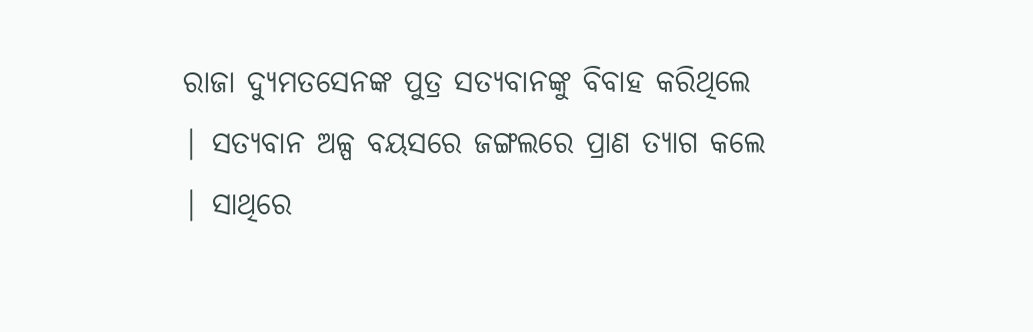ରାଜା ଦ୍ୟୁମତସେନଙ୍କ ପୁତ୍ର ସତ୍ୟବାନଙ୍କୁ ବିବାହ କରିଥିଲେ | ସତ୍ୟବାନ ଅଳ୍ପ ବୟସରେ ଜଙ୍ଗଲରେ ପ୍ରାଣ ତ୍ୟାଗ କଲେ | ସାଥିରେ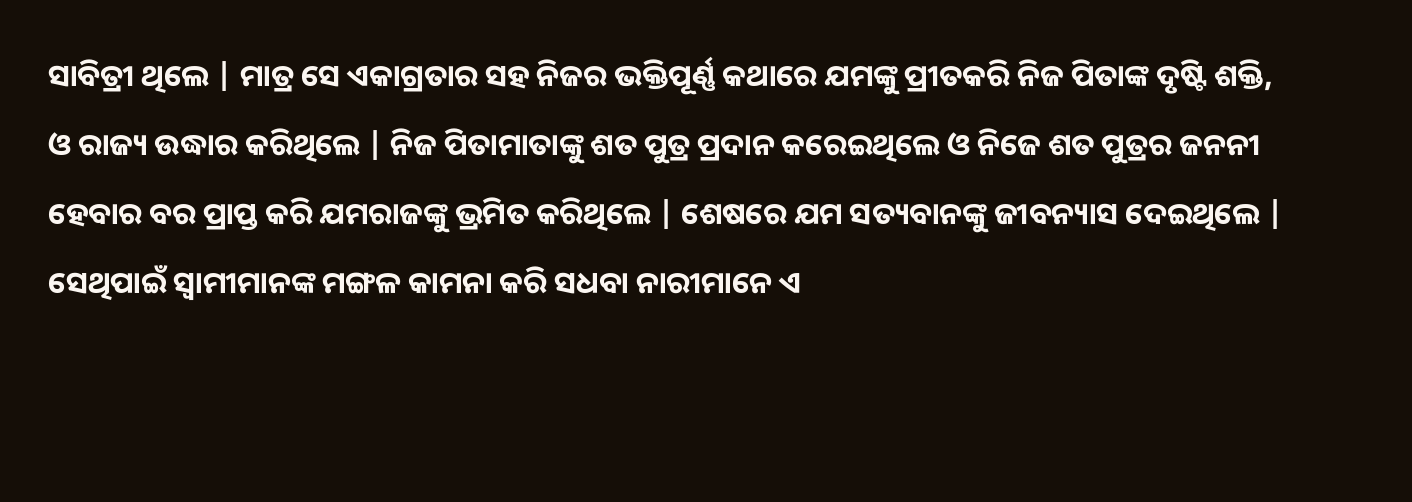ସାବିତ୍ରୀ ଥିଲେ | ମାତ୍ର ସେ ଏକାଗ୍ରତାର ସହ ନିଜର ଭକ୍ତିପୂର୍ଣ୍ଣ କଥାରେ ଯମଙ୍କୁ ପ୍ରୀତକରି ନିଜ ପିତାଙ୍କ ଦୃଷ୍ଟି ଶକ୍ତି, ଓ ରାଜ୍ୟ ଉଦ୍ଧାର କରିଥିଲେ | ନିଜ ପିତାମାତାଙ୍କୁ ଶତ ପୁତ୍ର ପ୍ରଦାନ କରେଇଥିଲେ ଓ ନିଜେ ଶତ ପୁତ୍ରର ଜନନୀ ହେବାର ବର ପ୍ରାପ୍ତ କରି ଯମରାଜଙ୍କୁ ଭ୍ରମିତ କରିଥିଲେ | ଶେଷରେ ଯମ ସତ୍ୟବାନଙ୍କୁ ଜୀବନ୍ୟାସ ଦେଇଥିଲେ | ସେଥିପାଇଁ ସ୍ୱାମୀମାନଙ୍କ ମଙ୍ଗଳ କାମନା କରି ସଧବା ନାରୀମାନେ ଏ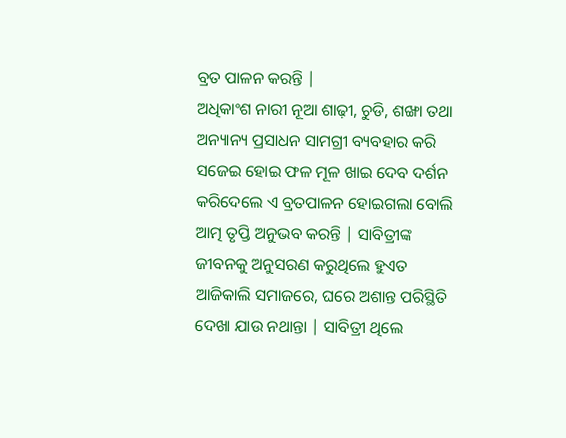ବ୍ରତ ପାଳନ କରନ୍ତି |
ଅଧିକାଂଶ ନାରୀ ନୂଆ ଶାଢ଼ୀ, ଚୁଡି, ଶଙ୍ଖା ତଥା ଅନ୍ୟାନ୍ୟ ପ୍ରସାଧନ ସାମଗ୍ରୀ ବ୍ୟବହାର କରି ସଜେଇ ହୋଇ ଫଳ ମୂଳ ଖାଇ ଦେବ ଦର୍ଶନ କରିଦେଲେ ଏ ବ୍ରତପାଳନ ହୋଇଗଲା ବୋଲି ଆତ୍ମ ତୃପ୍ତି ଅନୁଭବ କରନ୍ତି | ସାବିତ୍ରୀଙ୍କ ଜୀବନକୁ ଅନୁସରଣ କରୁଥିଲେ ହୁଏତ ଆଜିକାଲି ସମାଜରେ, ଘରେ ଅଶାନ୍ତ ପରିସ୍ଥିତି ଦେଖା ଯାଉ ନଥାନ୍ତା | ସାବିତ୍ରୀ ଥିଲେ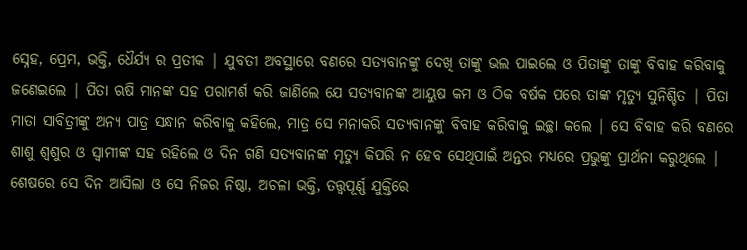ସ୍ନେହ, ପ୍ରେମ, ଭକ୍ତି, ଧୈର୍ଯ୍ୟ ର ପ୍ରତୀକ | ଯୁବତୀ ଅବସ୍ଥାରେ ବଣରେ ସତ୍ୟବାନଙ୍କୁ ଦେଖି ତାଙ୍କୁ ଭଲ ପାଇଲେ ଓ ପିତାଙ୍କୁ ତାଙ୍କୁ ବିବାହ କରିବାକୁ ଜଣେଇଲେ | ପିତା ଋଷି ମାନଙ୍କ ସହ ପରାମର୍ଶ କରି ଜାଣିଲେ ଯେ ସତ୍ୟବାନଙ୍କ ଆୟୁଷ କମ ଓ ଠିକ ବର୍ଷକ ପରେ ତାଙ୍କ ମୃତ୍ୟୁ ସୁନିଶ୍ଚିତ | ପିତା ମାତା ସାବିତ୍ରୀଙ୍କୁ ଅନ୍ୟ ପାତ୍ର ସନ୍ଧାନ କରିବାକୁ କହିଲେ, ମାତ୍ର ସେ ମନାକରି ସତ୍ୟବାନଙ୍କୁ ବିବାହ କରିବାକୁ ଇଚ୍ଛା କଲେ | ସେ ବିବାହ କରି ବଣରେ ଶାଶୁ ଶ୍ୱଶୁର ଓ ସ୍ୱାମୀଙ୍କ ସହ ରହିଲେ ଓ ଦିନ ଗଣି ସତ୍ୟବାନଙ୍କ ମୃତ୍ୟୁ କିପରି ନ ହେବ ସେଥିପାଇଁ ଅନ୍ତର ମଧ୍ୟରେ ପ୍ରଭୁଙ୍କୁ ପ୍ରାର୍ଥନା କରୁଥିଲେ | ଶେଷରେ ସେ ଦିନ ଆସିଲା ଓ ସେ ନିଜର ନିଷ୍ଠା, ଅଚଳା ଭକ୍ତି, ତତ୍ତ୍ୱପୂର୍ଣ୍ଣ ଯୁକ୍ତିରେ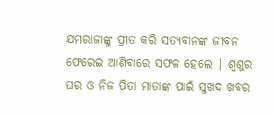ଯମରାଜାଙ୍କୁ ପ୍ରୀତ କରି ସତ୍ୟବାନଙ୍କ ଜୀବନ ଫେରେଇ ଆଣିବାରେ ସଫଳ ହେଲେ | ଶ୍ୱଶୁର ଘର ଓ ନିଜ ପିତା ମାତାଙ୍କ ପାଇଁ ସୁଖଦ ଖବର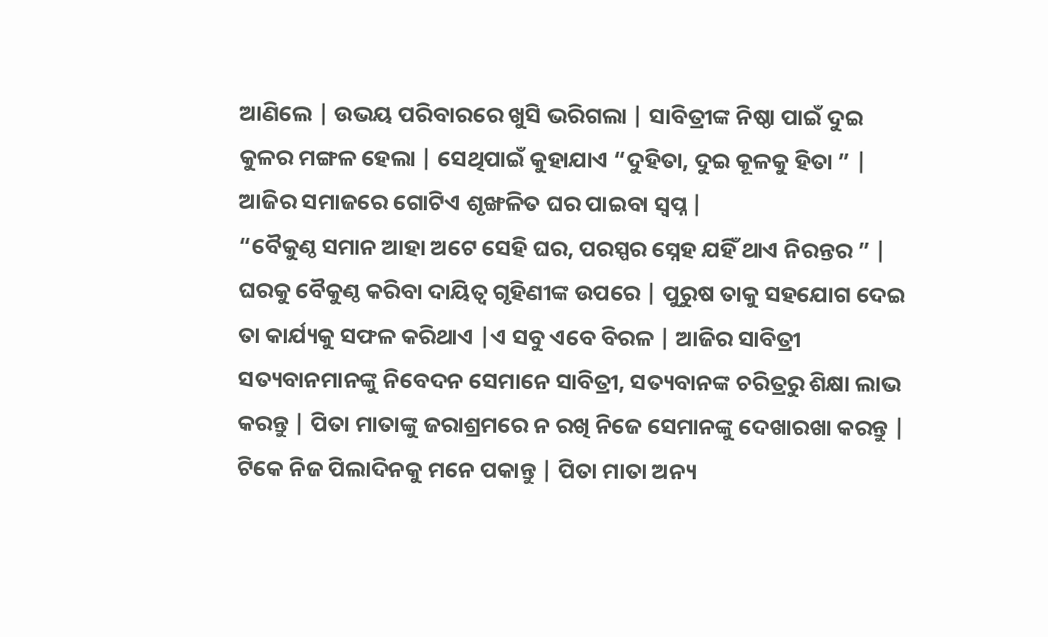ଆଣିଲେ | ଉଭୟ ପରିବାରରେ ଖୁସି ଭରିଗଲା | ସାବିତ୍ରୀଙ୍କ ନିଷ୍ଠା ପାଇଁ ଦୁଇ କୁଳର ମଙ୍ଗଳ ହେଲା | ସେଥିପାଇଁ କୁହାଯାଏ “ଦୁହିତା, ଦୁଇ କୂଳକୁ ହିତା ” | ଆଜିର ସମାଜରେ ଗୋଟିଏ ଶୃଙ୍ଖଳିତ ଘର ପାଇବା ସ୍ୱପ୍ନ |
“ବୈକୁଣ୍ଠ ସମାନ ଆହା ଅଟେ ସେହି ଘର, ପରସ୍ପର ସ୍ନେହ ଯହିଁ ଥାଏ ନିରନ୍ତର ” |
ଘରକୁ ବୈକୁଣ୍ଠ କରିବା ଦାୟିତ୍ୱ ଗୃହିଣୀଙ୍କ ଉପରେ | ପୁରୁଷ ତାକୁ ସହଯୋଗ ଦେଇ ତା କାର୍ଯ୍ୟକୁ ସଫଳ କରିଥାଏ |ଏ ସବୁ ଏବେ ବିରଳ | ଆଜିର ସାବିତ୍ରୀ ସତ୍ୟବାନମାନଙ୍କୁ ନିବେଦନ ସେମାନେ ସାବିତ୍ରୀ, ସତ୍ୟବାନଙ୍କ ଚରିତ୍ରରୁ ଶିକ୍ଷା ଲାଭ କରନ୍ତୁ | ପିତା ମାତାଙ୍କୁ ଜରାଶ୍ରମରେ ନ ରଖି ନିଜେ ସେମାନଙ୍କୁ ଦେଖାରଖା କରନ୍ତୁ | ଟିକେ ନିଜ ପିଲାଦିନକୁ ମନେ ପକାନ୍ତୁ | ପିତା ମାତା ଅନ୍ୟ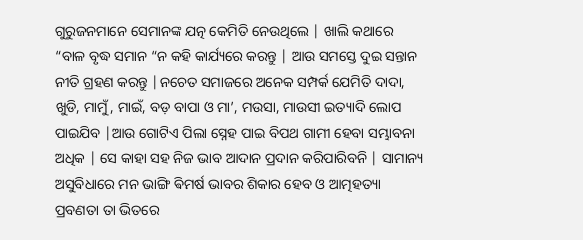ଗୁରୁଜନମାନେ ସେମାନଙ୍କ ଯତ୍ନ କେମିତି ନେଉଥିଲେ | ଖାଲି କଥାରେ “ବାଳ ବୃଦ୍ଧ ସମାନ “ନ କହି କାର୍ଯ୍ୟରେ କରନ୍ତୁ | ଆଉ ସମସ୍ତେ ଦୁଇ ସନ୍ତାନ ନୀତି ଗ୍ରହଣ କରନ୍ତୁ |ନଚେତ ସମାଜରେ ଅନେକ ସମ୍ପର୍କ ଯେମିତି ଦାଦା, ଖୁଡି, ମାମୁଁ, ମାଇଁ, ବଡ଼ ବାପା ଓ ମା’, ମଉସା, ମାଉସୀ ଇତ୍ୟାଦି ଲୋପ ପାଇଯିବ |ଆଉ ଗୋଟିଏ ପିଲା ସ୍ନେହ ପାଇ ବିପଥ ଗାମୀ ହେବା ସମ୍ଭାବନା ଅଧିକ | ସେ କାହା ସହ ନିଜ ଭାବ ଆଦାନ ପ୍ରଦାନ କରିପାରିବନି | ସାମାନ୍ୟ ଅସୁବିଧାରେ ମନ ଭାଙ୍ଗି ଵିମର୍ଷ ଭାବର ଶିକାର ହେବ ଓ ଆତ୍ମହତ୍ୟା ପ୍ରବଣତା ତା ଭିତରେ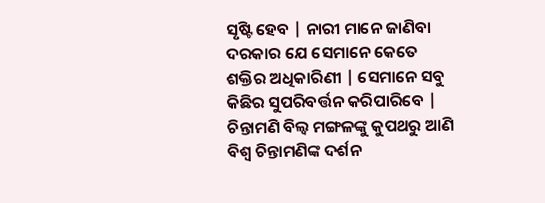ସୃଷ୍ଟି ହେବ | ନାରୀ ମାନେ ଜାଣିବା ଦରକାର ଯେ ସେମାନେ କେତେ ଶକ୍ତିର ଅଧିକାରିଣୀ | ସେମାନେ ସବୁ କିଛିର ସୁପରିବର୍ତ୍ତନ କରିପାରିବେ | ଚିନ୍ତାମଣି ବିଲ୍ଵ ମଙ୍ଗଳଙ୍କୁ କୁପଥରୁ ଆଣି ବିଶ୍ୱ ଚିନ୍ତାମଣିଙ୍କ ଦର୍ଶନ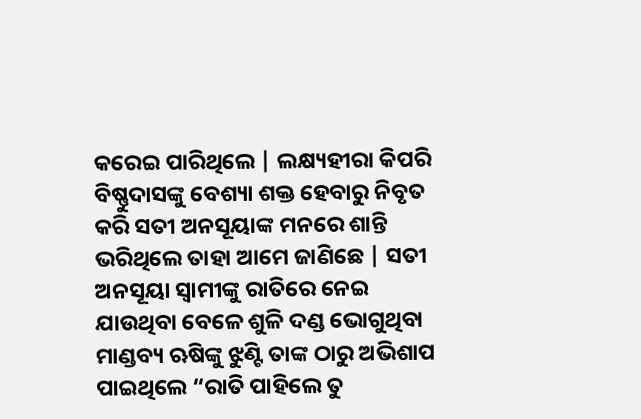କରେଇ ପାରିଥିଲେ | ଲକ୍ଷ୍ୟହୀରା କିପରି ବିଷ୍ଣୁଦାସଙ୍କୁ ବେଶ୍ୟା ଶକ୍ତ ହେବାରୁ ନିବୃତ କରି ସତୀ ଅନସୂୟାଙ୍କ ମନରେ ଶାନ୍ତି ଭରିଥିଲେ ତାହା ଆମେ ଜାଣିଛେ | ସତୀ ଅନସୂୟା ସ୍ୱାମୀଙ୍କୁ ରାତିରେ ନେଇ ଯାଉଥିବା ବେଳେ ଶୁଳି ଦଣ୍ଡ ଭୋଗୁଥିବା ମାଣ୍ଡବ୍ୟ ଋଷିଙ୍କୁ ଝୁଣ୍ଟି ତାଙ୍କ ଠାରୁ ଅଭିଶାପ ପାଇଥିଲେ “ରାତି ପାହିଲେ ତୁ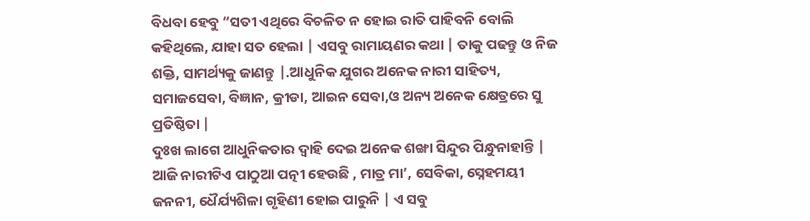ବିଧବା ହେବୁ “ସତୀ ଏଥିରେ ବିଚଳିତ ନ ହୋଇ ରାତି ପାହିବନି ବୋଲି କହିଥିଲେ, ଯାହା ସତ ହେଲା | ଏସବୁ ରାମାୟଣର କଥା | ତାକୁ ପଢନ୍ତୁ ଓ ନିଜ ଶକ୍ତି, ସାମର୍ଥ୍ୟକୁ ଜାଣନ୍ତୁ |.ଆଧୁନିକ ଯୁଗର ଅନେକ ନାରୀ ସାହିତ୍ୟ, ସମାଜସେବା, ବିଜ୍ଞାନ, କ୍ରୀଡା, ଆଇନ ସେବା,ଓ ଅନ୍ୟ ଅନେକ କ୍ଷେତ୍ରରେ ସୁ ପ୍ରତିଷ୍ଠିତା |
ଦୁଃଖ ଲାଗେ ଆଧୁନିକତାର ଦ୍ୱାହି ଦେଇ ଅନେକ ଶଙ୍ଖା ସିନ୍ଦୁର ପିନ୍ଧୁନାହାନ୍ତି | ଆଜି ନାରୀଟିଏ ପାଠୁଆ ପତ୍ନୀ ହେଉଛି , ମାତ୍ର ମା’, ସେବିକା, ସ୍ନେହମୟୀ ଜନନୀ, ଧୈର୍ଯ୍ୟଶିଳା ଗୃହିଣୀ ହୋଇ ପାରୁନି | ଏ ସବୁ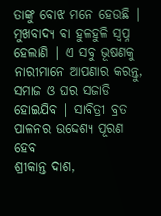ତାଙ୍କୁ ବୋଝ ମନେ ହେଉଛି | ମୁଖବାଦ୍ୟ ଵା ହୁଳହୁଳି ସ୍ବପ୍ନ ହେଲାଣି | ଏ ସବୁ ଭୂଷଣକୁ ନାରୀମାନେ ଆପଣାର କରନ୍ତୁ, ସମାଜ ଓ ଘର ସଜାଡି ହୋଇଯିବ | ସାବିତ୍ରୀ ବ୍ରତ ପାଳନର ଉଦ୍ଦେଶ୍ୟ ପୂରଣ ହେବ
ଶ୍ରୀକାନ୍ତ ଦାଶ,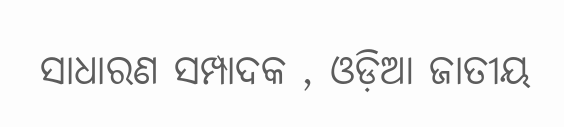ସାଧାରଣ ସମ୍ପାଦକ , ଓଡ଼ିଆ ଜାତୀୟ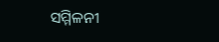ସମ୍ମିଳନୀ